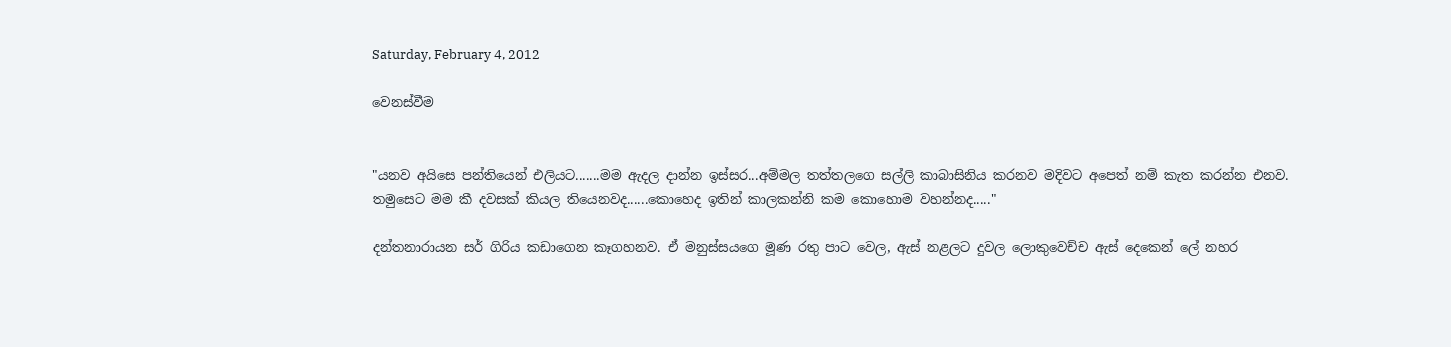Saturday, February 4, 2012

වෙනස්වීම


"යනව අයිසෙ පන්තියෙන් එලියට.......මම ඇදල දාන්න ඉස්සර...අම්මල තත්තලගෙ සල්ලි කාබාසිනිය කරනව මදිවට අපෙත් නම් කැත කරන්න එනව.
තමුසෙට මම කී දවසක් කියල තියෙනවද......කොහෙද ඉතින් කාලකන්නි කම කොහොම වහන්නද....."

දන්තනාරායන සර් ගිරිය කඩාගෙන කෑගහනව. ඒ මනුස්සයගෙ මූණ රතු පාට වෙල, ඇස් නළලට දුවල ලොකුවෙච්ච ඇස් දෙකෙන් ලේ නහර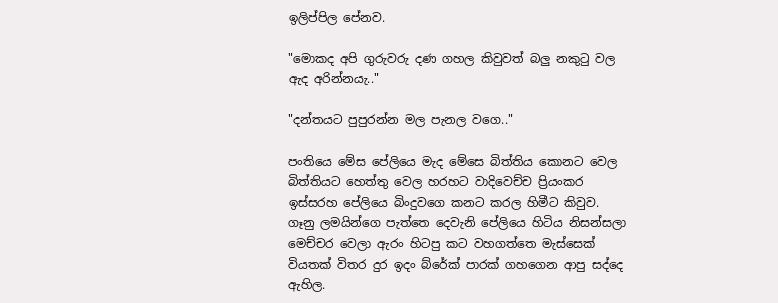ඉලිප්පිල පේනව.

"මොකද අපි ගුරුවරු දණ ගහල කිවුවත් බලු නකුටු වල ඇද අරින්නයැ.."

"දන්තයට පුපුරන්න මල පැනල වගෙ.."

පංතියෙ මේස පේලියෙ මැද මේසෙ බිත්තිය කොනට වෙල බිත්තියට හෙත්තු වෙල හරහට වාදිවෙච්ච ප්‍රියංකර ඉස්සරහ පේලියෙ බිංදුවගෙ කනට කරල හිමීට කිවුව.
ගෑනු ලමයින්ගෙ පැත්තෙ දෙවැනි පේලියෙ හිටිය නිසන්සලා මෙච්චර වෙලා ඇරං හිටපු කට වහගත්තෙ මැස්සෙක් වියතක් විතර දුර ඉදං බ්රේක් පාරක් ගහගෙන ආපු සද්දෙ ඇහිල.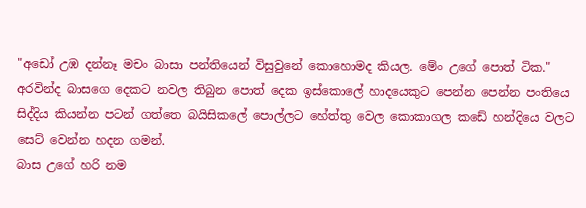"අඩෝ උඹ දන්නෑ මචං බාසා පන්තියෙන් විසුවුනේ කොහොමද කියල. මේං උගේ පොත් ටික."
අරවින්ද බාසගෙ දෙකට නවල තිබුන පොත් දෙක ඉස්කොලේ හාදයෙකුට පෙන්න පෙන්න පංතියෙ සිද්දිය කියන්න පටන් ගත්තෙ බයිසිකලේ පොල්ලට හේත්තු වෙල කොකාගල කඩේ හන්දියෙ වලට සෙට් වෙන්න හදන ගමන්.
බාස උගේ හරි නම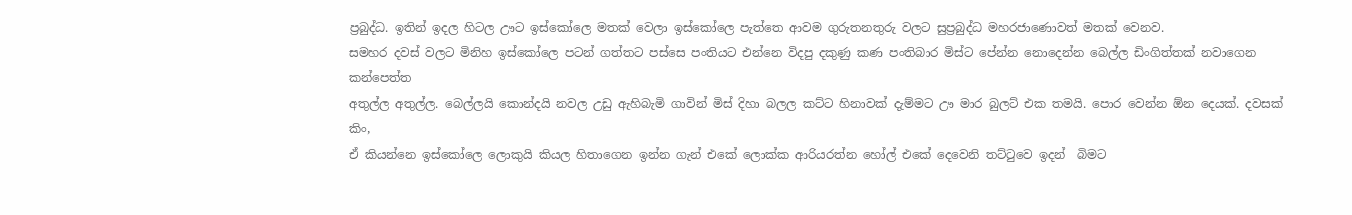ප්‍රබුද්ධ. ඉතින් ඉදල හිටල ඌට ඉස්කෝලෙ මතක් වෙලා ඉස්කෝලෙ පැත්තෙ ආවම ගුරුතනතුරු වලට සුප්‍රබුද්ධ මහරජාණොවත් මතක් වෙනව.
සමහර දවස් වලට මිනිහ ඉස්කෝලෙ පටන් ගත්තට පස්සෙ පංතියට එන්නෙ විදපු දකුණු කණ පංතිබාර මිස්ට පේන්න නොදෙන්න බෙල්ල ඩිංගිත්තක් නවාගෙන කන්පෙත්ත
අතුල්ල අතුල්ල. බෙල්ලයි කොන්දයි නවල උඩු ඇහිබැමි ගාවින් මිස් දිහා බලල කට්ට හිනාවක් දැම්මට ඌ මාර බුලට් එක තමයි. පොර වෙන්න ඕන දෙයක්. දවසක් කිං,
ඒ කියන්නෙ ඉස්කෝලෙ ලොකුයි කියල හිතාගෙන ඉන්න ගැන් එකේ ලොක්ක ආරියරත්න හෝල් එකේ දෙවෙනි තට්ටුවෙ ඉදන්  බිමට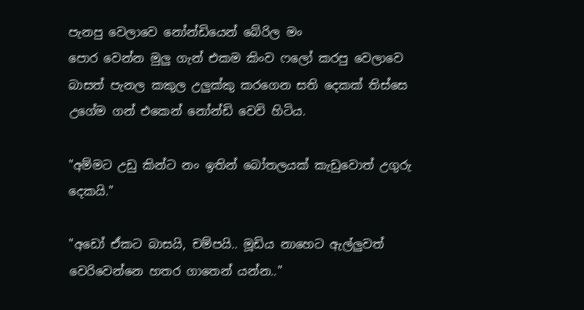පැනපු වෙලාවෙ නෝන්ඩියෙන් බේරිල මං
පොර වෙන්න මුලු ගැන් එකම කිංව ෆලෝ කරපු වෙලාවෙ බාසත් පැනල කකුල උලුක්කු කරගෙන සති දෙකක් තිස්සෙ උගේම ගන් එකෙන් නෝන්ඩි වෙවි හිටිය.

"අම්මට උඩු කින්ට නං ඉතින් බෝතලයක් කැඩුවොත් උගුරු දෙකයි."

"අඩෝ ඒකට බාසයි, චම්පයි.. මූඩිය නාහෙට ඇල්ලුවත් වෙරිවෙන්නෙ හතර ගාතෙන් යන්න.."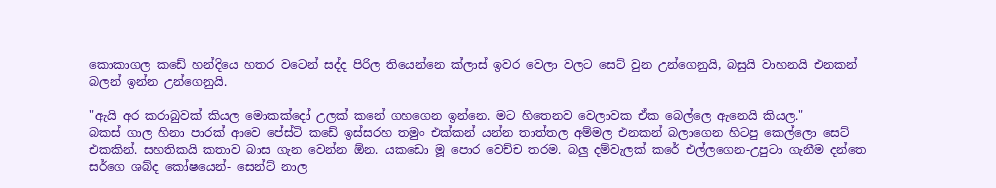කොකාගල කඩේ හන්දියෙ හතර වටෙන් සද්ද පිරිල තියෙන්නෙ ක්ලාස් ඉවර වෙලා වලට සෙට් වුන උන්ගෙනුයි, බසුයි වාහනයි එනකන් බලන් ඉන්න උන්ගෙනුයි.

"ඇයි අර කරාබුවක් කියල මොකක්දෝ උලක් කනේ ගහගෙන ඉන්නෙ. මට හිතෙනව වෙලාවක ඒක බෙල්ලෙ ඇනෙයි කියල."
බකස් ගාල හිනා පාරක් ආවෙ පේස්ටි කඩේ ඉස්සරහ තමුං එක්කන් යන්න තාත්තල අම්මල එනකන් බලාගෙන හිටපු කෙල්ලො සෙට් එකකින්. සහතිකයි කතාව බාස ගැන වෙන්න ඕන. යකඩො මූ පොර වෙච්ච තරම. බලු දම්වැලක් කරේ එල්ලගෙන-උපුටා ගැනීම දන්තෙ සර්ගෙ ශබ්ද කෝෂයෙන්- සෙන්ට් නාල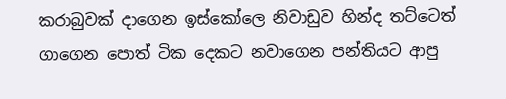කරාබුවක් දාගෙන ඉස්කෝලෙ නිවාඩුව හින්ද තට්ටෙත් ගාගෙන පොත් ටික දෙකට නවාගෙන පන්තියට ආපු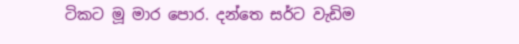ටිකට මූ මාර පොර. දන්තෙ සර්ට වැඩිම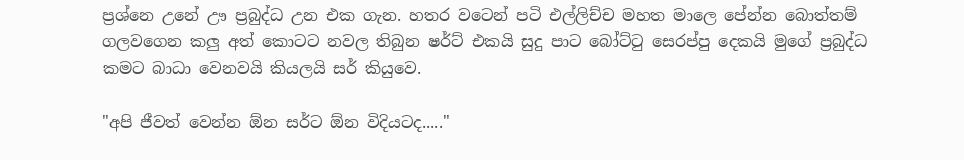ප්‍රශ්නෙ උනේ ඌ ප්‍රබුද්ධ උන එක ගැන. හතර වටෙන් පටි එල්ලිච්ච මහත මාලෙ පේන්න බොත්තම් ගලවගෙන කලු අත් කොටට නවල තිබුන ෂර්ට් එකයි සුදු පාට බෝට්ටු සෙරප්පු දෙකයි මුගේ ප්‍රබුද්ධ කමට බාධා වෙනවයි කියලයි සර් කියුවෙ.

"අපි ජීවත් වෙන්න ඕන සර්ට ඕන විදියටද....."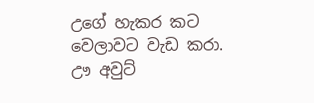උගේ හැකර කට වෙලාවට වැඩ කරා. ඌ අවුට්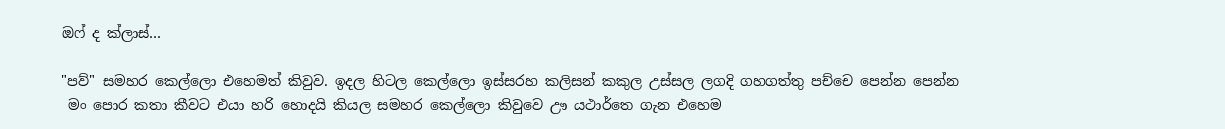ඔෆ් ද ක්ලාස්…

"පව්" සමහර කෙල්ලො එහෙමත් කිවුව. ඉදල හිටල කෙල්ලො ඉස්සරහ කලිසන් කකුල උස්සල ලගදි ගහගත්තු පච්චෙ පෙන්න පෙන්න
 මං පොර කතා කීවට එයා හරි හොදයි කියල සමහර කෙල්ලො කිවුවෙ ඌ යථාර්තෙ ගැන එහෙම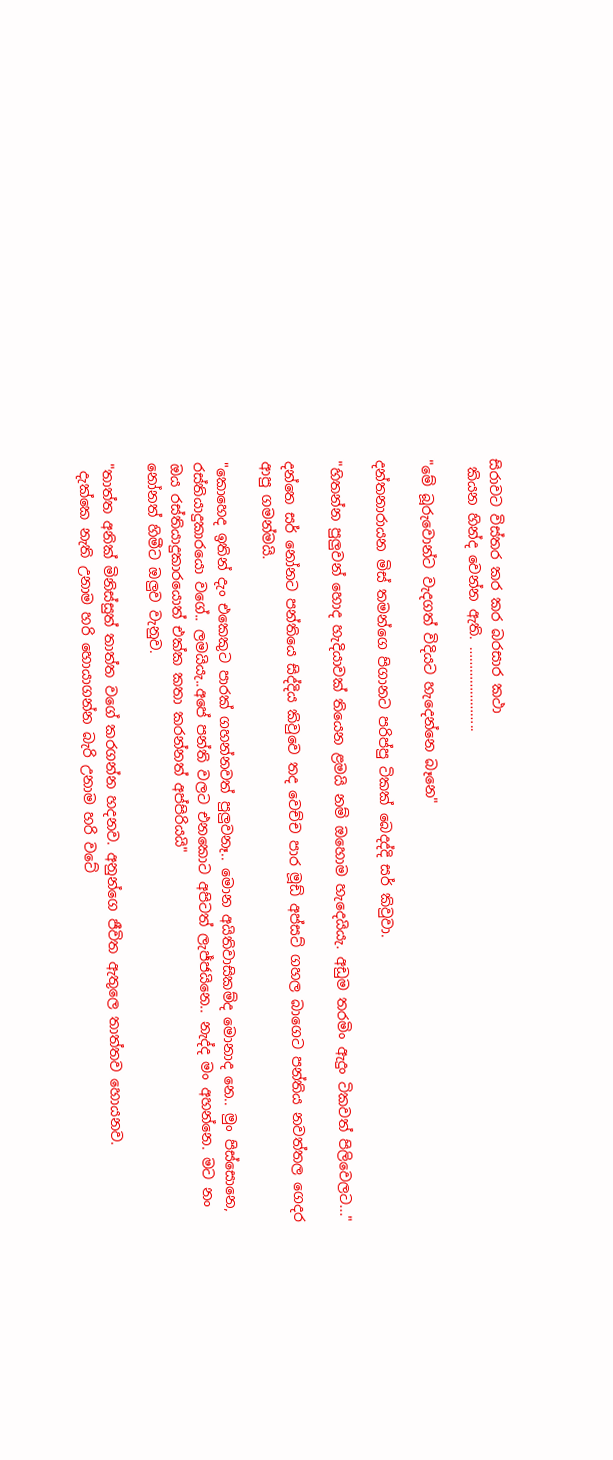සිරාවට විස්තර කර කර බරසාර කථා
 කියන හින්ද වෙන්න ඇති. …………………..

"මේ බූරුවොන්ට වැදගත් විදියට හැදෙන්නෙ බෑනෙ"

දන්තනාරායන මිස් තමන්ගෙ පිගානට පරිප්පු ටිකක් බෙදද්දි සර් කිවුවා.

"හිතන්න පුලුවන් හොද හැදියාවක් තියෙන ළමයි නම් ඔහොම හැදෙයියැ. අඩුම තරමිං ඇදුං ටිකවත් පිලිවෙලට..."

දන්තෙ සර් නෝනට පන්තියෙ සිද්දිය කිවුවෙ තද වෙච්ච පාර මූඩ් අප්සට් ගහල බාගෙට පන්තිය නවත්තල ගෙදර ආපු ගමන්මයි.

"කොහෙද ඉතින් දැං එකෙකුට පාරක් ගහන්නවත් පුලුවනෑ.. මොන අයිතිවාසිකම්ද මොනාද නෙ.. මුං පිස්සොනෙ, රස්තියාදුකාරයො වගේ.. ලමයියැ..අපේ පන්ති වලට එනකොට අපිටත් ලැජ්ජයිනෙ.. නැද්ද මං අහන්නෙ. මට නං ඔය රස්තියාදුකාරයොත් එක්ක කතා කරන්නත් අප්පිරියයි"
නෝනත් හිමීට ඔලුව වැනුව.

"තාත්ත අනික් මිනිස්සුත් තාත්ත වගේ කරගන්න හදනව. අනුන්ගෙ ජීවිත ඇතුලෙ තාත්තව හොයනව.
 දැක්කෙ නැති උනාම හරි හොයාගන්න බැරි උනාම හරි වටේ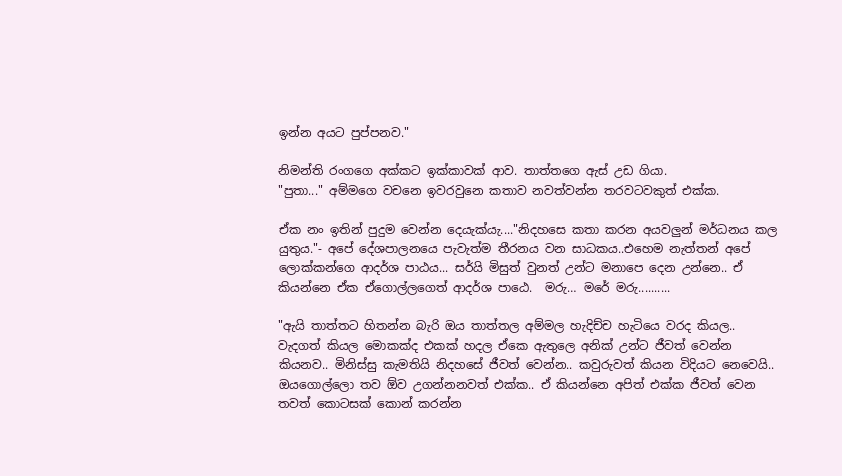ඉන්න අයට පුප්පනව."

නිමන්ති රංගගෙ අක්කට ඉක්කාවක් ආව. තාත්තගෙ ඇස් උඩ ගියා.
"පුතා..." අම්මගෙ වචනෙ ඉවරවුනෙ කතාව නවත්වන්න තරවටවකුත් එක්ක.

ඒක නං ඉතින් පුදුම වෙන්න දෙයැක්යැ...."නිදහසෙ කතා කරන අයවලුන් මර්ධනය කල යුතුය."- අපේ දේශපාලනයෙ පැවැත්ම තීරනය වන සාධකය..එහෙම නැත්තන් අපේ ලොක්කන්ගෙ ආදර්ශ පාඨය... සර්යි මිසුත් වුනත් උන්ට මනාපෙ දෙන උන්නෙ.. ඒ කියන්නෙ ඒක ඒගොල්ලගෙත් ආදර්ශ පාඨෙ.  මරු… මරේ මරු..........

"ඇයි තාත්තට හිතන්න බැරි ඔය තාත්තල අම්මල හැදිච්ච හැටියෙ වරද කියල.. වැදගත් කියල මොකක්ද එකක් හදල ඒකෙ ඇතුලෙ අනික් උන්ට ජීවත් වෙන්න කියනව.. මිනිස්සු කැමතියි නිදහසේ ජීවත් වෙන්න.. කවුරුවත් කියන විදියට නෙවෙයි.. ඔයගොල්ලො තව ඕව උගන්නනවත් එක්ක.. ඒ කියන්නෙ අපිත් එක්ක ජීවත් වෙන තවත් කොටසක් කොන් කරන්න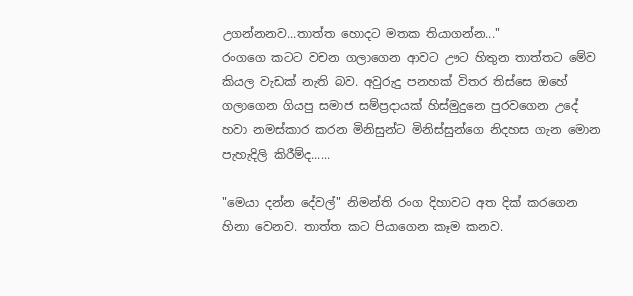උගන්නනව...තාත්ත හොදට මතක තියාගන්න..."
රංගගෙ කටට වචන ගලාගෙන ආවට ඌට හිතුන තාත්තට මේව කියල වැඩක් නැති බව. අවුරුදු පනහක් විතර තිස්සෙ ඔහේ ගලාගෙන ගියපු සමාජ සම්ප්‍රදායක් හිස්මුදුනෙ පුරවගෙන උදේ හවා නමස්කාර කරන මිනිසුන්ට මිනිස්සුන්ගෙ නිදහස ගැන මොන පැහැදිලි කිරීම්ද......

"මෙයා දන්න දේවල්" නිමන්ති රංග දිහාවට අත දික් කරගෙන හිනා වෙනව. තාත්ත කට පියාගෙන කෑම කනව.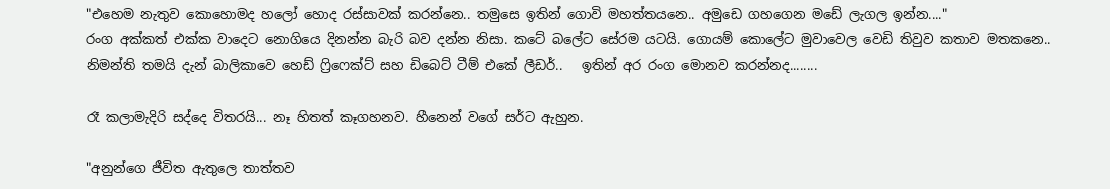"එහෙම නැතුව කොහොමද හලෝ හොද රස්සාවක් කරන්නෙ.. තමුසෙ ඉතින් ගොවි මහත්තයනෙ.. අමුඩෙ ගහගෙන මඩේ ලැගල ඉන්න...."
රංග අක්කත් එක්ක වාදෙට නොගියෙ දිනන්න බැරි බව දන්න නිසා. කටේ බලේට සේරම යටයි. ගොයම් කොලේට මුවාවෙල වෙඩි තිවුව කතාව මතකනෙ.. නිමන්ති තමයි දැන් බාලිකාවෙ හෙඩ් ෆ්‍රිෆෙක්ට් සහ ඩිබෙට් ටීම් එකේ ලීඩර්..   ඉතින් අර රංග මොනව කරන්නද........

රෑ කලාමැදිරි සද්දෙ විතරයි... නෑ හිතත් කෑගහනව. හීනෙන් වගේ සර්ට ඇහුන.

"අනුන්ගෙ ජීවිත ඇතුලෙ තාත්තව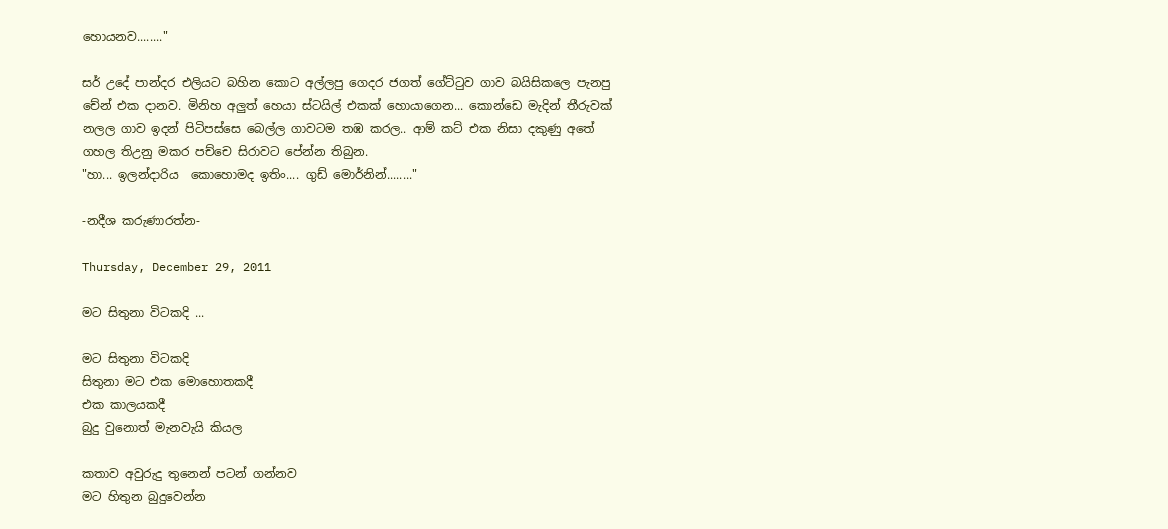හොයනව........"

සර් උදේ පාන්දර එලියට බහින කොට අල්ලපු ගෙදර ජගත් ගේට්ටුව ගාව බයිසිකලෙ පැනපු චේන් එක දානව. මිනිහ අලුත් හෙයා ස්ටයිල් එකක් හොයාගෙන... කොන්ඩෙ මැදින් තීරුවක් නලල ගාව ඉදන් පිටිපස්සෙ බෙල්ල ගාවටම තඹ කරල.. ආම් කට් එක නිසා දකුණු අතේ ගහල තිඋනු මකර පච්චෙ සිරාවට පේන්න තිබුන.
"හා... ඉලන්දාරිය  කොහොමද ඉතිං.... ගුඩ් මොර්නින්........"

-නදීශ කරුණාරත්න-

Thursday, December 29, 2011

මට සිතුනා විටකදි ...

මට සිතුනා විටකදි
සිතුනා මට එක මොහොතකදී
එක කාලයකදී
බුදු වුනොත් මැනවැයි කියල

කතාව අවුරුදු තුනෙන් පටන් ගන්නව
මට හිතුන බුදුවෙන්න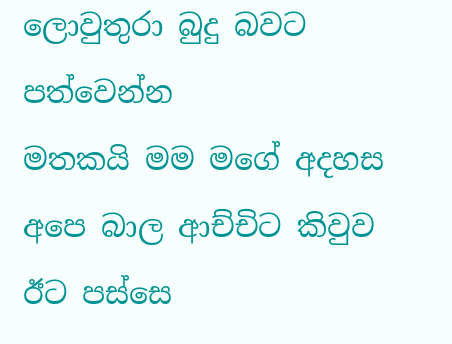ලොවුතුරා බුදු බවට පත්වෙන්න
මතකයි මම මගේ අදහස අපෙ බාල ආච්චිට කිවුව
ඊට පස්සෙ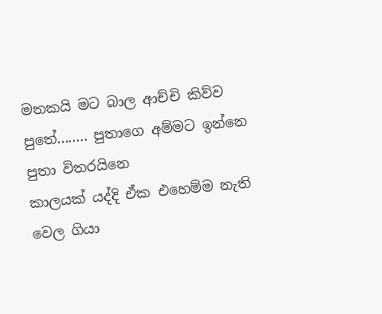මතකයි මට බාල ආච්චි කිව්ව
පුතේ........ පුතාගෙ අම්මට ඉන්නෙ පුතා විතරයිනෙ
කාලයක් යද්දි ඒක එහෙම්ම නැති වෙල ගියා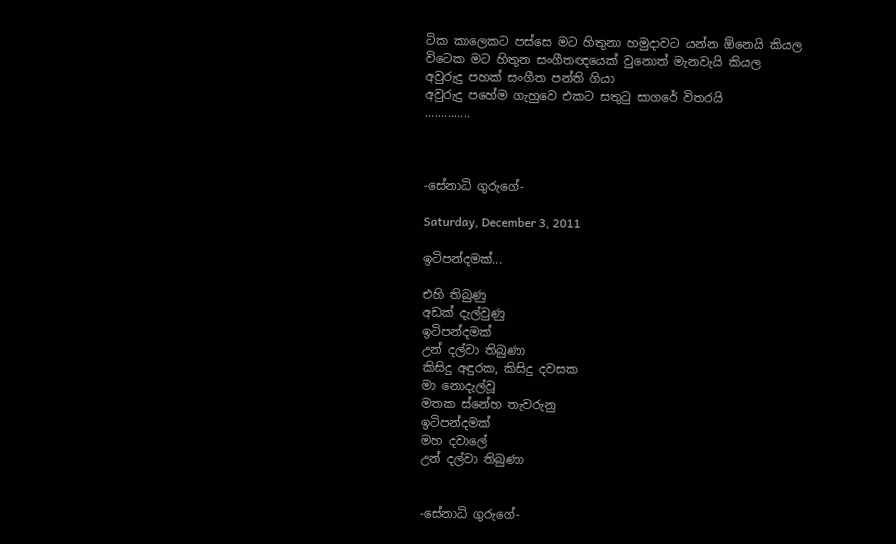ටික කාලෙකට පස්සෙ මට හිතුනා හමුදාවට යන්න ඕනෙයි කියල
විටෙක මට හිතුන සංගීතඥයෙක් වුනොත් මැනවැයි කියල
අවුරුදු පහක් සංගීත පන්ති ගියා
අවුරුදු පහේම ගැහුවෙ එකට සතුටු සාගරේ විතරයි
..............



-සේනාධි ගුරුගේ-

Saturday, December 3, 2011

ඉටිපන්දමක්...

එහි තිබුණු
අඩක් දැල්වුණු
ඉටිපන්දමක්
උන් දල්වා තිබුණා
කිසිදු අඳුරක, කිසිදු දවසක
මා නොදැල්වූ
මතක ස්නේහ තැවරුනු
ඉටිපන්දමක්
මහ දවාලේ
උන් දල්වා තිබුණා


-සේනාධි ගුරුගේ-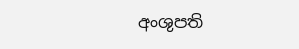අංශුපති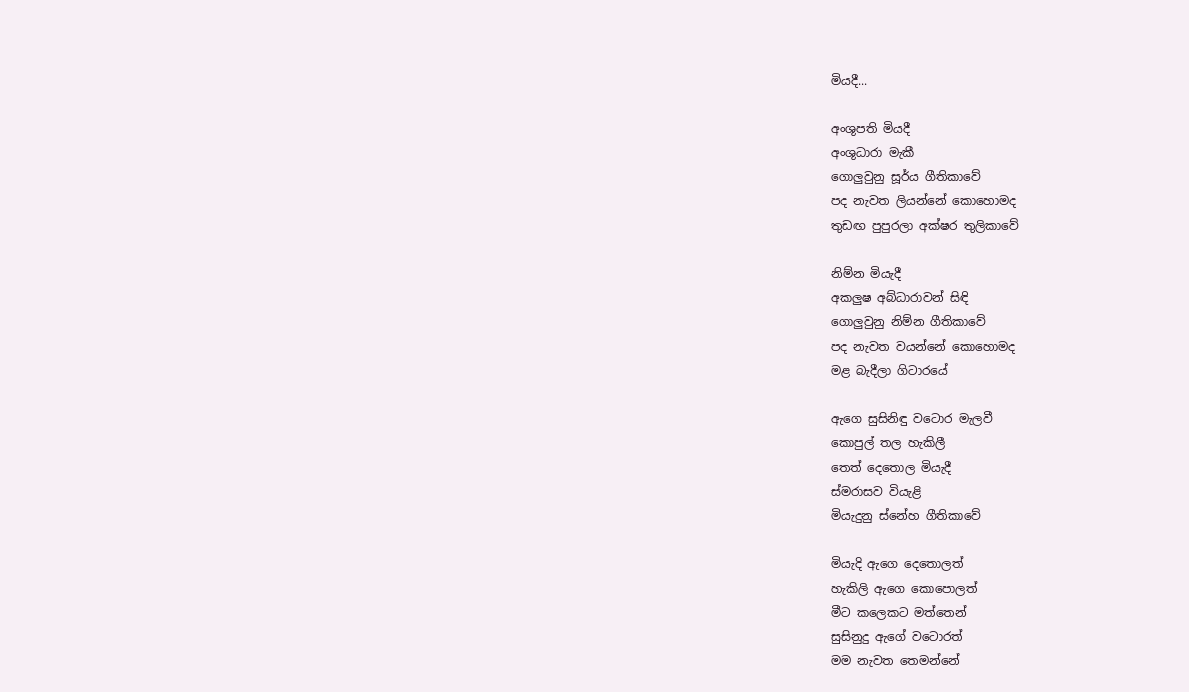මියදී...

අංශුපති මියදී
අංශුධාරා මැකී
ගොලුවුනු සූර්ය ගීතිකාවේ
පද නැවත ලියන්නේ කොහොමද
තුඩඟ පුපුරලා අක්ෂර තුලිකාවේ

නිම්න මියැදී
අකලුෂ අබ්ධාරාවන් සිඳි
ගොලුවුනු නිම්න ගීතිකාවේ
පද නැවත වයන්නේ කොහොමද
මළ බැදීලා ගිටාර‍යේ

ඇගෙ සුසිනිඳු වටොර මැලවී
කොපුල් තල හැකිලී
තෙත් දෙතොල මියැදී
ස්මරාසව වියැළි
මියැදුනු ස්නේහ ගීතිකාවේ

මියැදි ඇගෙ දෙතොලත්
හැකිලි ඇගෙ කොපොලත්
මීට කලෙකට මත්තෙන්
සුසිනුදු ඇගේ වටොරත්
මම නැවත තෙමන්නේ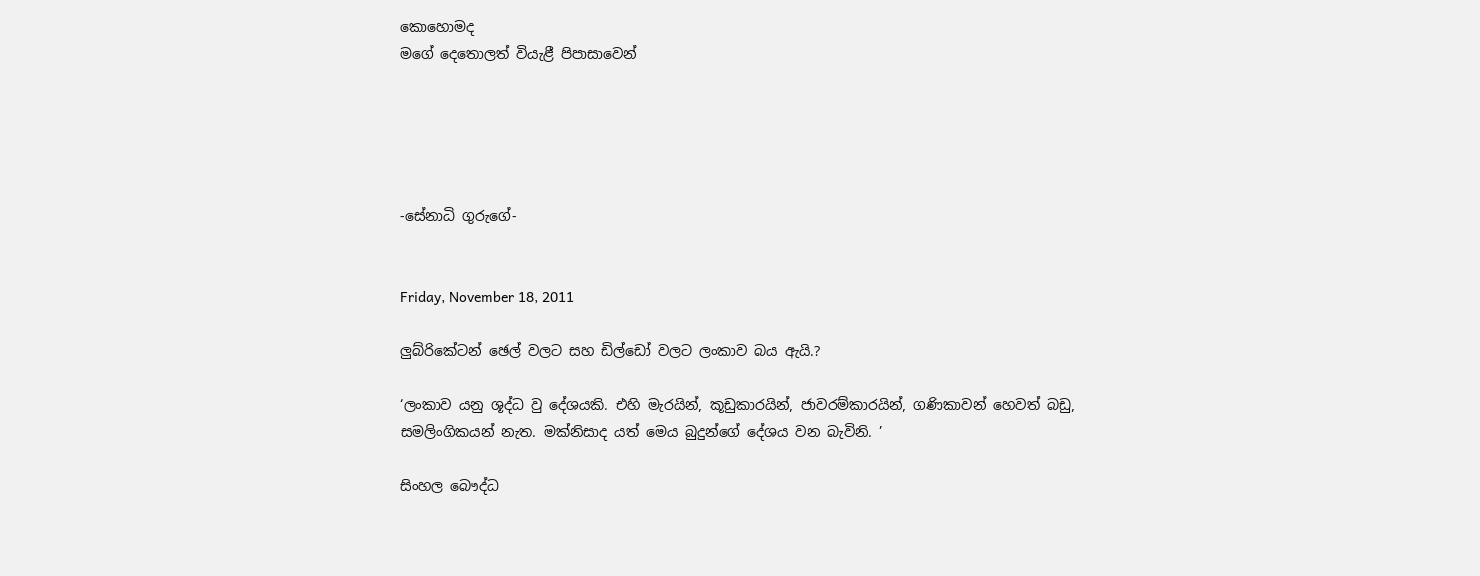කොහොමද
මගේ දෙතොලත් වියැළී පිපාසාවෙන්





-සේනාධි ගුරුගේ-


Friday, November 18, 2011

ලුබ්රිකේටන් ඡෙල් වලට සහ ඩිල්ඩෝ වලට ලංකාව බය ඇයි.?

‘ලංකාව යනු ශූද්ධ වු දේශයකි. එහි මැරයින්, කූඩුකාරයින්, ජාවරම්කාරයින්, ගණිකාවන් හෙවත් බඩු, සමලිංගිකයන් නැත. මක්නිසාද යත් මෙය බුදුන්ගේ දේශය වන බැවිනි. ’

සිංහල බෞද්ධ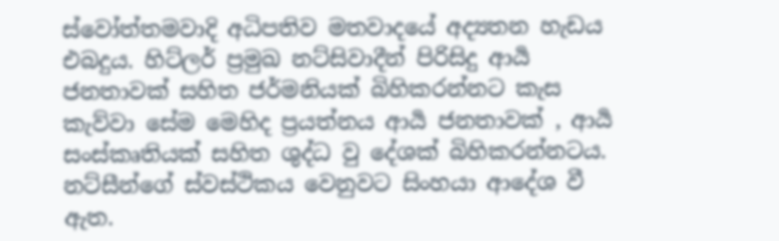ස්වෝත්තමවාදි අධිපතිව මතවාදයේ අද්‍යතන හැඩය එබදුය. හිට්ලර් ප්‍රමුඛ නට්සිවාදීන් පිරිසිදු ආර්‍ය ජනතාවක් සහිත ජර්මනියක් බිහිකරන්නට කැස කැව්වා සේම මෙහිද ප්‍රයත්නය ආර්‍ය ජනතාවක් , ආර්‍ය සංස්කෘතියක් සහිත ශුද්ධ වු දේශක් බිහිකරන්නටය. නට්සීන්ගේ ස්වස්ථිකය වෙනුවට සිංහයා ආදේශ වී ඇත.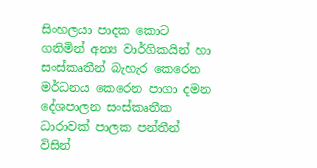සිංහලයා පාදක කොට ගනිමින් අන්‍ය වාර්ගිකයින් හා සංස්කෘතීන් බැහැර කෙරෙන මර්ධනය කෙරෙන පාගා දමන දේශපාලන සංස්කෘතීක ධාරාවක් පාලක පන්තීන් විසින්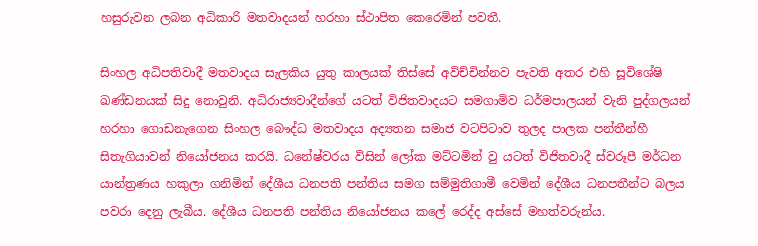හසුරුවන ලබන අධිකාරි මතවාදයන් හරහා ස්ථාපිත කෙරෙමින් පවතී.

සිංහල අධිපතිවාදී මතවාදය සැලකිය යුතු කාලයක් තිස්සේ අවිච්චින්නව පැවති අතර එහි සූවිශේෂි ඛණ්ඩනයක් සිදු නොවුනි. අධිරාජ්‍යවාදීන්ගේ යටත් විජිතවාදයට සමගාමිව ධර්මපාලයන් වැනි පුද්ගලයන් හරහා ගොඩනැගෙන සිංහල බෞද්ධ මතවාදය අද්‍යතන සමාජ වටපිටාව තුලද පාලක පන්තීන්හී සිතැගියාවන් නියෝජනය කරයි. ධනේෂ්වරය විසින් ලෝක මට්ටමින් වු යටත් විජිතවාදී ස්වරූපී මර්ධන යාන්ත්‍රණය හකුලා ගනිමින් දේශීය ධනපති පන්තිය සමග සම්මුතිගාමී වෙමින් දේශීය ධනපතීන්ට බලය පවරා දෙනු ලැබීය. දේශීය ධනපති පන්තිය නියෝජනය කලේ රෙද්ද අස්සේ මහත්වරුන්ය.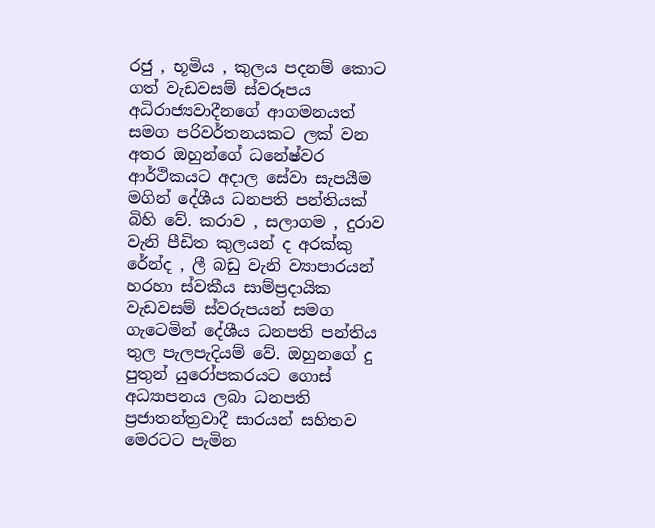රජු , භූමිය , කුලය පදනම් කොට ගත් වැඩවසම් ස්වරූපය අධිරාජ්‍යවාදීනගේ ආගමනයත් සමග පරිවර්තනයකට ලක් වන අතර ඔහුන්ගේ ධනේෂ්වර ආර්ථිකයට අදාල සේවා සැපයීම මගින් දේශීය ධනපති පන්තියක් බිහි වේ. කරාව , සලාගම , දුරාව වැනි පීඩිත කුලයන් ද අරක්කු රේන්ද , ලී බඩු වැනි ව්‍යාපාරයන් හරහා ස්වකීය සාම්ප්‍රදායික වැඩවසම් ස්වරුපයන් සමග ගැටෙමින් දේශීය ධනපති පන්තිය තුල පැලපැදියම් වේ. ඔහුනගේ දු පුතුන් යුරෝපකරයට ගොස් අධ්‍යාපනය ලබා ධනපති ප්‍රජාතන්ත්‍රවාදී සාරයන් සහිතව මෙරටට පැමින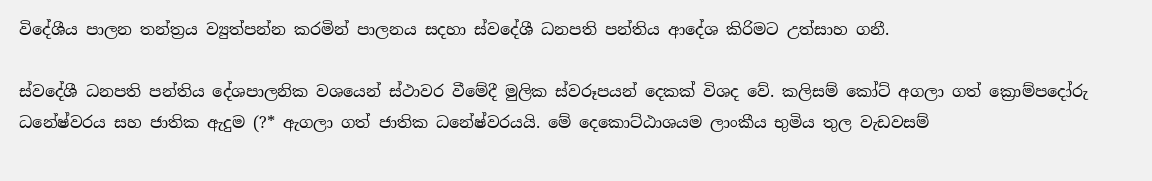විදේශීය පාලන තන්ත්‍රය ව්‍යුත්පන්න කරමින් පාලනය සදහා ස්වදේශී ධනපති පන්තිය ආදේශ කිරිමට උත්සාහ ගනී.

ස්වදේශී ධනපති පන්තිය දේශපාලනික වශයෙන් ස්ථාවර වීමේදී මුලික ස්වරූපයන් දෙකක් විශද වේ. කලිසම් කෝට් අගලා ගත් ක්‍රොම්පදෝරු ධනේෂ්වරය සහ ජාතික ඇදුම (?* ඇගලා ගත් ජාතික ධනේෂ්වරයයි. මේ දෙකොට්ඨාශයම ලාංකීය භුමිය තුල වැඩවසම්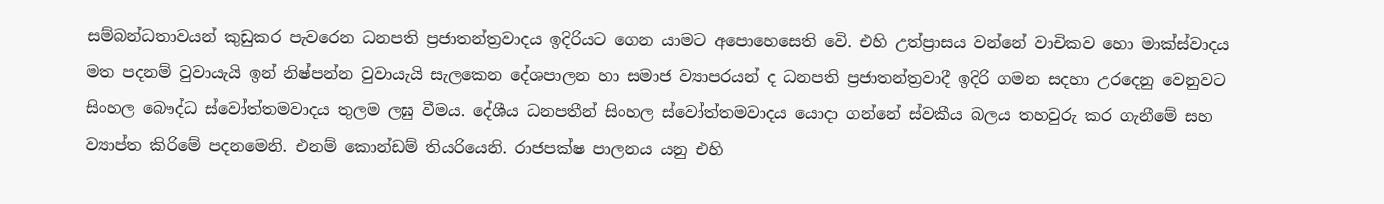සම්බන්ධතාවයන් කුඩුකර පැවරෙන ධනපති ප්‍රජාතන්ත්‍රවාදය ඉදිරියට ගෙන යාමට අපොහෙසෙති වෙි. එහි උත්ප්‍රාසය වන්නේ වාචිකව හො මාක්ස්වාදය මත පදනම් වුවායැයි ඉන් නිෂ්පන්න වුවායැයි සැලකෙන දේශපාලන හා සමාජ ව්‍යාපරයන් ද ධනපති ප්‍රජාතන්ත්‍රවාදී ඉදිරි ගමන සදහා උරදෙනු වෙනුවට සිංහල බෞද්ධ ස්වෝත්තමවාදය තුලම ලඝු වීමය. දේශීය ධනපතීන් සිංහල ස්වෝත්තමවාදය යොදා ගන්නේ ස්වකීය බලය තහවුරු කර ගැනීමේ සහ ව්‍යාප්ත කිරිමේ පදනමෙනි. එනම් කොන්ඩම් තියරියෙනි. රාජපක්ෂ පාලනය යනු එහි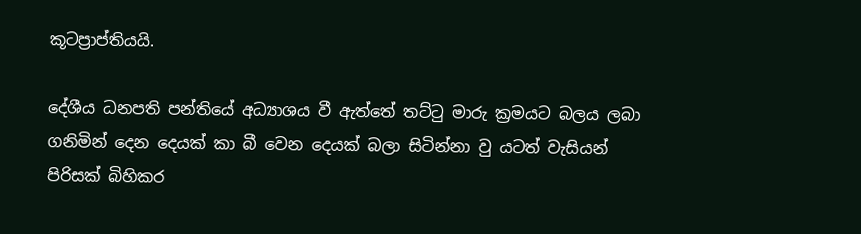කූටප්‍රාප්තියයි.

දේශීය ධනපති පන්තියේ අධ්‍යාශය වී ඇත්තේ තට්ටු මාරු ක්‍රමයට බලය ලබා ගනිමින් දෙන දෙයක් කා බී වෙන දෙයක් බලා සිටින්නා වු යටත් වැසියන් පිරිසක් බිහිකර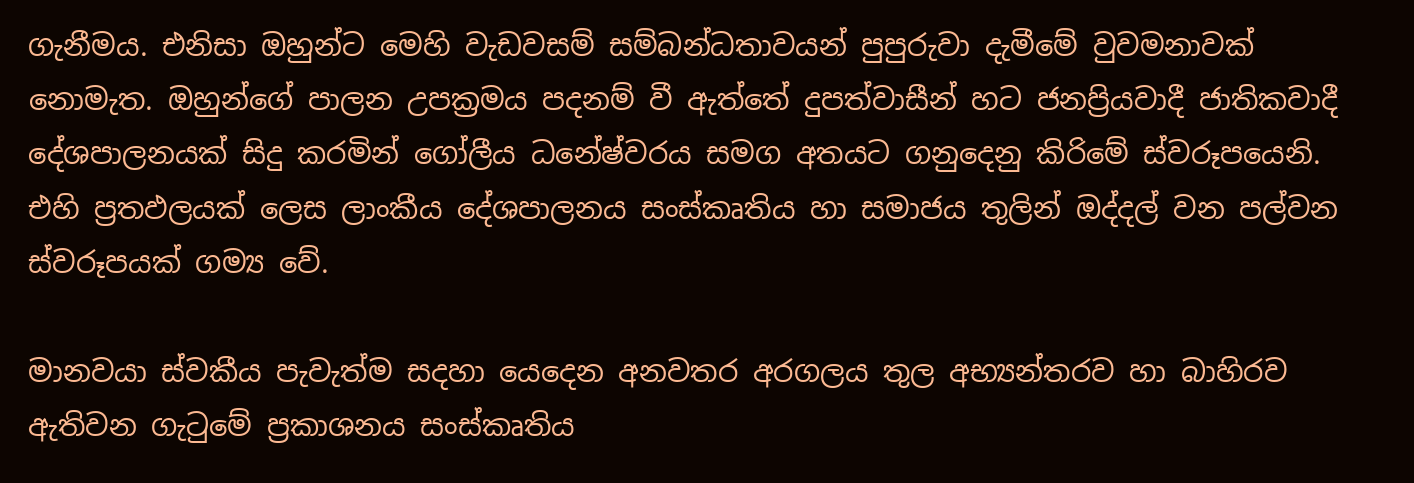ගැනීමය. එනිසා ඔහුන්ට මෙහි වැඩවසම් සම්බන්ධතාවයන් පුපුරුවා දැමීමේ වුවමනාවක් නොමැත. ඔහුන්ගේ පාලන උපක්‍රමය පදනම් වී ඇත්තේ දුපත්වාසීන් හට ජනප්‍රියවාදී ජාතිකවාදී දේශපාලනයක් සිදු කරමින් ගෝලීය ධනේෂ්වරය සමග අතයට ගනුදෙනු කිරිමේ ස්වරූපයෙනි. එහි ප්‍රතඵලයක් ලෙස ලාංකීය දේශපාලනය සංස්කෘතිය හා සමාජය තුලින් ඔද්දල් වන පල්වන ස්වරූපයක් ගම්‍ය වේ.

මානවයා ස්වකීය පැවැත්ම සදහා යෙදෙන අනවතර අරගලය තුල අභ්‍යන්තරව හා බාහිරව ඇතිවන ගැටුමේ ප්‍රකාශනය සංස්කෘතිය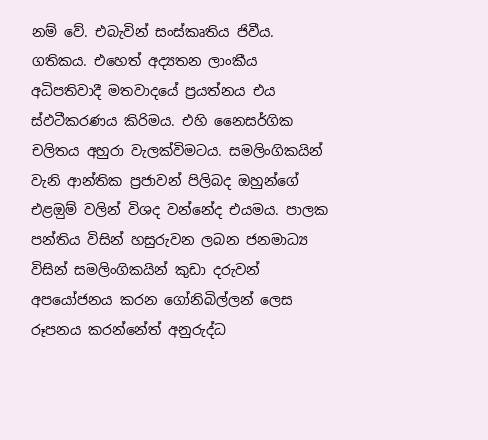නම් වේ. එබැවින් සංස්කෘතිය ජිවීය. ගතිකය. එහෙත් අද්‍යතන ලාංකීය අධිපතිවාදී මතවාදයේ ප්‍රයත්නය එය ස්ඵටීකරණය කිරිමය. එහි නෛසර්ගික චලිතය අහුරා වැලක්විමටය. සමලිංගිකයින් වැනි ආන්තික ප්‍රජාවන් පිලිබද ඔහුන්ගේ එළඔුම් වලින් විශද වන්නේද එයමය. පාලක පන්තිය විසින් හසුරුවන ලබන ජනමාධ්‍ය විසින් සමලිංගිකයින් කුඩා දරුවන් අපයෝජනය කරන ගෝනිබිල්ලන් ලෙස රූපනය කරන්නේත් අනුරුද්ධ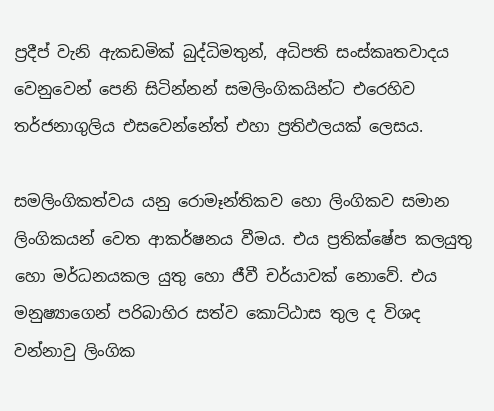ප්‍රදීප් වැනි ඇකඩමික් බුද්ධිමතුන්, අධිපති සංස්කෘතවාදය වෙනුවෙන් පෙනි සිටින්නන් සමලිංගිකයින්ට එරෙහිව තර්ජනාගුලිය එසවෙන්නේත් එහා ප්‍රතිඵලයක් ලෙසය.

සමලිංගිකත්වය යනු රොමෑන්තිකව හො ලිංගිකව සමාන ලිංගිකයන් වෙත ආකර්ෂනය වීමය. එය ප්‍රතික්ෂේප කලයුතු හො මර්ධනයකල යුතු හො ජීවී චර්යාවක් නොවේ. එය මනුෂ්‍යාගෙන් පරිබාහිර සත්ව කොට්ඨාස තුල ද විශද වන්නාවු ලිංගික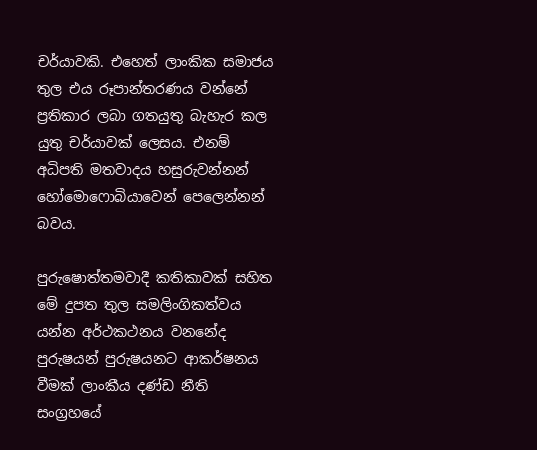චර්යාවකි. එහෙත් ලාංකික සමාජය තුල එය රූපාන්තරණය වන්නේ ප්‍රතිකාර ලබා ගතයුතු බැහැර කල යුතු චර්යාවක් ලෙසය. එනම් අධිපති මතවාදය හසුරුවන්නන් හෝමොෆොබියාවෙන් පෙලෙන්නන් බවය.

පුරුෂොත්තමවාදී කතිකාවක් සහිත මේ දුපත තුල සමලිංගිකත්වය යන්න අර්ථකථනය වනනේද පුරුෂයන් පුරුෂයනට ආකර්ෂනය වීමක් ලාංකීය දණ්ඩ නීති සංග්‍රහයේ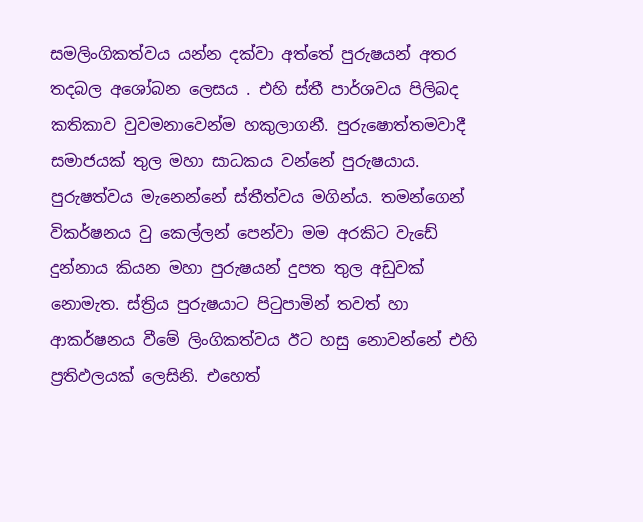සමලිංගිකත්වය යන්න දක්වා අත්තේ පුරුෂයන් අතර තදබල අශෝබන ලෙසය . එහි ස්තී පාර්ශවය පිලිබද කතිකාව වුවමනාවෙන්ම හකුලාගනී. පුරුෂොත්තමවාදී සමාජයක් තුල මහා සාධකය වන්නේ පුරුෂයාය. පුරුෂත්වය මැනෙන්නේ ස්තීත්වය මගින්ය. තමන්ගෙන් විකර්ෂනය වු කෙල්ලන් පෙන්වා මම අරකිට වැඩේ දුන්නාය කියන මහා පුරුෂයන් දුපත තුල අඩුවක් නොමැත. ස්ත්‍රිය පුරුෂයාට පිටුපාමින් තවත් හා ආකර්ෂනය වීමේ ලිංගිකත්වය ඊට හසු නොවන්නේ එහි ප්‍රතිඵලයක් ලෙසිනි. එහෙත්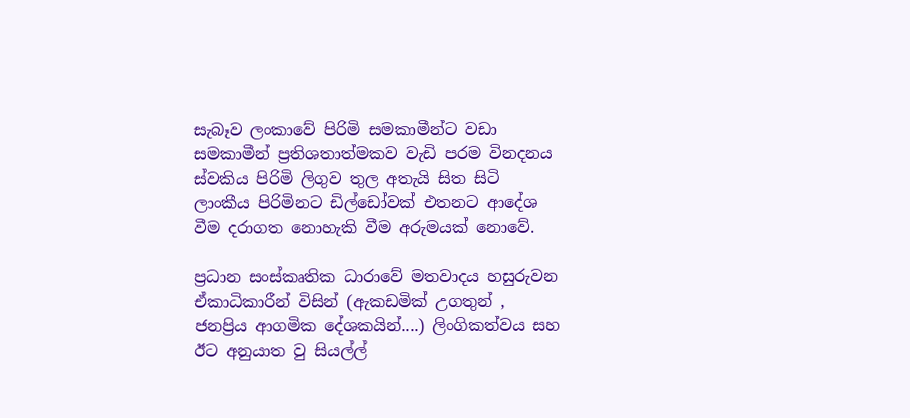සැබෑව ලංකාවේ පිරිමි සමකාමීන්ට වඩා සමකාමීන් ප්‍රතිශතාත්මකව වැඩි පරම විනදනය ස්වකිය පිරිමි ලිගුව තුල අතැයි සිත සිටි ලාංකීය පිරිමිනට ඩිල්ඩෝවක් එතනට ආදේශ වීම දරාගත නොහැකි වීම අරුමයක් නොවේ.

ප්‍රධාන සංස්කෘතික ධාරාවේ මතවාදය හසුරුවන ඒකාධිකාරීන් විසින් (ඇකඩමික් උගතුන් , ජනප්‍රිය ආගමික දේශකයින්....) ලිංගිකත්වය සහ ඊට අනුයාත වු සියල්ල්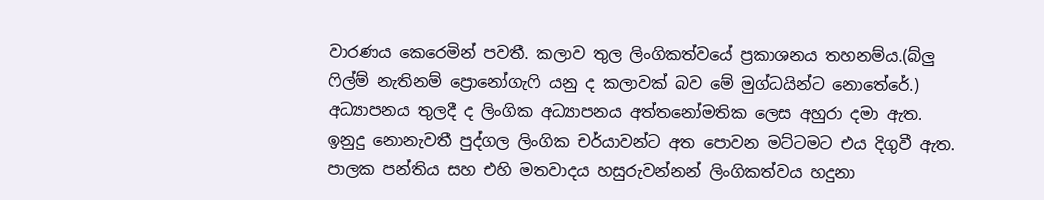වාරණය කෙරෙමින් පවතී. කලාව තුල ලිංගිකත්වයේ ප්‍රකාශනය තහනම්ය.(බ්ලු ෆිල්ම් නැතිනම් ප්‍රොනෝගැෆි යනු ද කලාවක් බව මේ මුග්ධයින්ට නොතේරේ.) අධ්‍යාපනය තුලදී ද ලිංගික අධ්‍යාපනය අත්තනෝමතික ලෙස අහුරා දමා ඇත. ඉනුදු නොනැවතී පුද්ගල ලිංගික චර්යාවන්ට අත පොවන මට්ටමට එය දිගුවී ඇත. පාලක පන්තිය සහ එහි මතවාදය හසුරුවන්නන් ලිංගිකත්වය හදුනා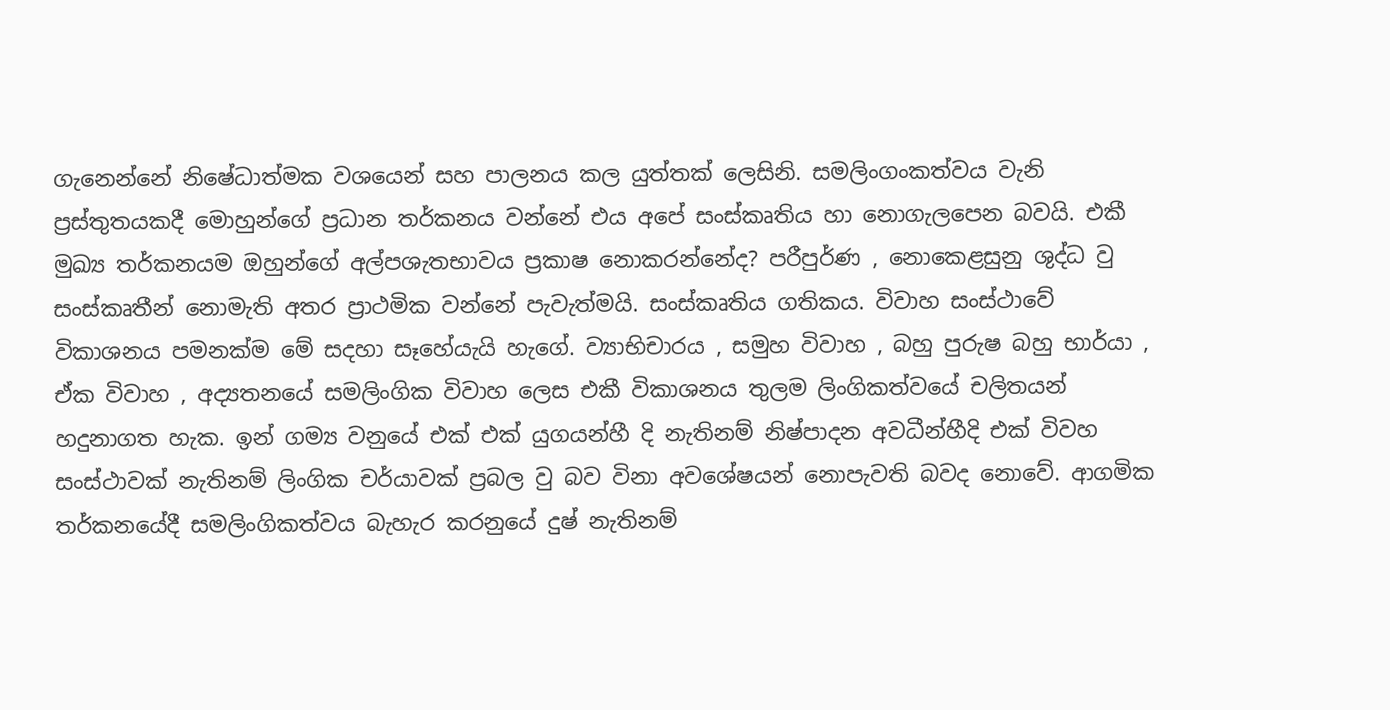ගැනෙන්නේ නිෂේධාත්මක වශයෙන් සහ පාලනය කල යුත්තක් ලෙසිනි. සමලිංගංකත්වය වැනි ප්‍රස්තුතයකදී මොහුන්ගේ ප්‍රධාන තර්කනය වන්නේ එය අපේ සංස්කෘතිය හා නොගැලපෙන බවයි. එකී මුඛ්‍ය තර්කනයම ඔහුන්ගේ අල්පශැතභාවය ප්‍රකාෂ නොකරන්නේද? පරීපුර්ණ , නොකෙළසුනු ශුද්ධ වු සංස්කෘතීන් නොමැති අතර ප්‍රාථමික වන්නේ පැවැත්මයි. සංස්කෘතිය ගතිකය. විවාහ සංස්ථාවේ විකාශනය පමනක්ම මේ සදහා සෑහේයැයි හැගේ. ව්‍යාභිචාරය , සමුහ විවාහ , බහු පුරුෂ බහු භාර්යා , ඒක විවාහ , අද්‍යතනයේ සමලිංගික විවාහ ලෙස එකී විකාශනය තුලම ලිංගිකත්වයේ චලිතයන් හදුනාගත හැක. ඉන් ගම්‍ය වනුයේ එක් එක් යුගයන්හී දි නැතිනම් නිෂ්පාදන අවධීන්හීදි එක් විවහ සංස්ථාවක් නැතිනම් ලිංගික චර්යාවක් ප්‍රබල වු බව විනා අවශේෂයන් නොපැවති බවද නොවේ. ආගමික තර්කනයේදී සමලිංගිකත්වය බැහැර කරනුයේ දුෂ් නැතිනම්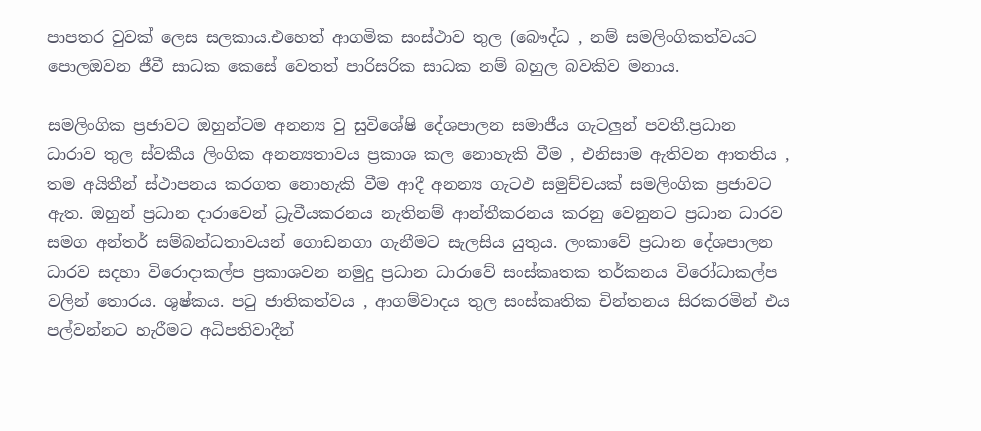පාපතර වුවක් ලෙස සලකාය.එහෙත් ආගමික සංස්ථාව තුල (බෞද්ධ , නම් සමලිංගිකත්වයට පොලඔවන ජීවී සාධක කෙසේ වෙතත් පාරිසරික සාධක නම් බහුල බවකිව මනාය.

සමලිංගික ප්‍රජාවට ඔහුන්ටම අනන්‍ය වු සුවිශේෂි දේශපාලන සමාජීය ගැටලුන් පවතී.ප්‍රධාන ධාරාව තුල ස්වකීය ලිංගික අනන්‍යතාවය ප්‍රකාශ කල නොහැකි වීම , එනිසාම ඇතිවන ආතතිය , තම අයිතීන් ස්ථාපනය කරගත නොහැකි වීම ආදී අනන්‍ය ගැටඵ සමුච්චයක් සමලිංගික ප්‍රජාවට ඇත. ඔහුන් ප්‍රධාන දාරාවෙන් ධ්‍රැවීයකරනය නැතිනම් ආන්තීකරනය කරනු වෙනුනට ප්‍රධාන ධාරව සමග අන්තර් සම්බන්ධතාවයන් ගොඩනගා ගැනීමට සැලසිය යුතුය. ලංකාවේ ප්‍රධාන දේශපාලන ධාරව සදහා විරොදාකල්ප ප්‍රකාශවන නමුදු ප්‍රධාන ධාරාවේ සංස්කෘතක තර්කනය විරෝධාකල්ප වලින් තොරය. ශුෂ්කය. පටු ජාතිකත්වය , ආගම්වාදය තුල සංස්කෘතික චින්තනය සිරකරමින් එය පල්වන්නට හැරීමට අධිපතිවාදීන්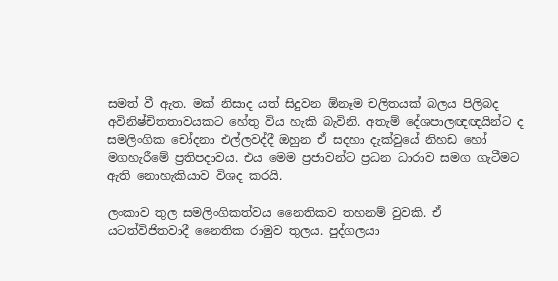සමත් වී ඇත. මක් නිසාද යත් සිදුවන ඕනෑම චලිතයක් බලය පිලිබද අවිනිෂ්චිතතාවයකට හේතු විය හැකි බැවිනි. අතැම් දේශපාලඥඥයින්ට ද සමලිංගික චෝදනා එල්ලවද්දී ඔහුන ඒ සදහා දැක්වුයේ නිහඩ හෝ මගහැරීමේ ප්‍රතිපදාවය. එය මෙම ප්‍රජාවන්ට ප්‍රධන ධාරාව සමග ගැටීමට ඇති නොහැකියාව විශද කරයි.

ලංකාව තුල සමලිංගිකත්වය නෛතිකව තහනම් වුවකි. ඒ යටත්විජිතවාදී නෛතික රාමුව තුලය. පුද්ගලයා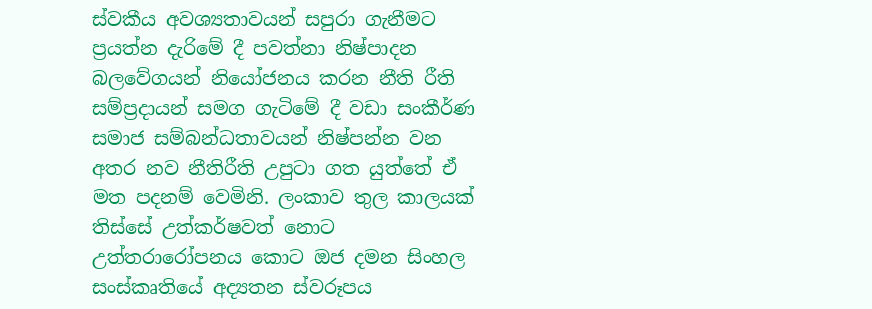ස්වකීය අවශ්‍යතාවයන් සපුරා ගැනීමට ප්‍රයත්න දැරිමේ දී පවත්නා නිෂ්පාදන බලවේගයන් නියෝජනය කරන නීති රීති සම්ප්‍රදායන් සමග ගැටිමේ දී වඩා සංකීර්ණ සමාජ සම්බන්ධතාවයන් නිෂ්පන්න වන අතර නව නීතිරීති උපුටා ගත යුත්තේ ඒ මත පදනම් වෙමිනි. ලංකාව තුල කාලයක් තිස්සේ උත්කර්ෂවත් නොට උත්තරාරෝපනය කොට ඔජ දමන සිංහල සංස්කෘතියේ අද්‍යතන ස්වරූපය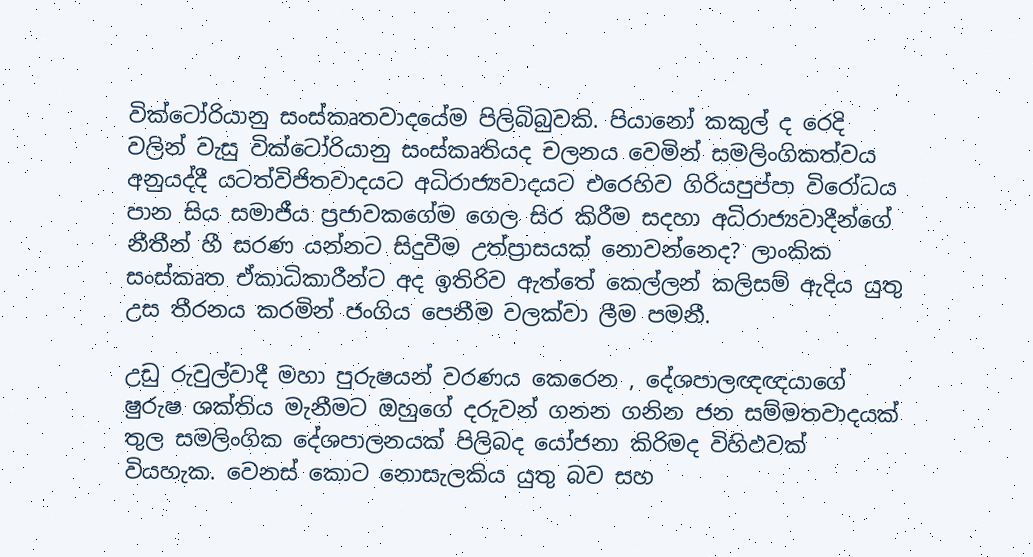වික්ටෝරියානු සංස්කෘතවාදයේම පිලිබිබුවකි. පියානෝ කකුල් ද රෙදි වලින් වැසු වික්ටෝරියානු සංස්කෘතියද චලනය වෙමින් සමලිංගිකත්වය අනුයද්දී යටත්විජිතවාදයට අධිරාජ්‍යවාදයට එරෙහිව ගිරියපුප්පා විරෝධය පාන සිය සමාජීය ප්‍රජාවකගේම ගෙල සිර කිරීම සදහා අධිරාජ්‍යවාදීන්ගේ නීතීන් හී සරණ යන්නට සිදුවීම උත්ප්‍රාසයක් නොවන්නෙද? ලාංකික සංස්කෘත ඒකාධිකාරීන්ට අද ඉතිරිව ඇත්තේ කෙල්ලන් කලිසම් ඇදිය යුතු උස තීරනය කරමින් ජංගිය පෙනීම වලක්වා ලීම පමනී.

උඩු රුවුල්වාදී මහා පුරුෂයන් වරණය කෙරෙන , දේශපාලඥඥයාගේ ෂුරුෂ ශක්තිය මැනීමට ඔහුගේ දරුවන් ගනන ගනින ජන සම්මතවාදයක් තුල සමලිංගික දේශපාලනයක් පිලිබද යෝජනා කිරිමද විහිඵවක් වියහැක. වෙනස් කොට නොසැලකිය යුතු බව සහ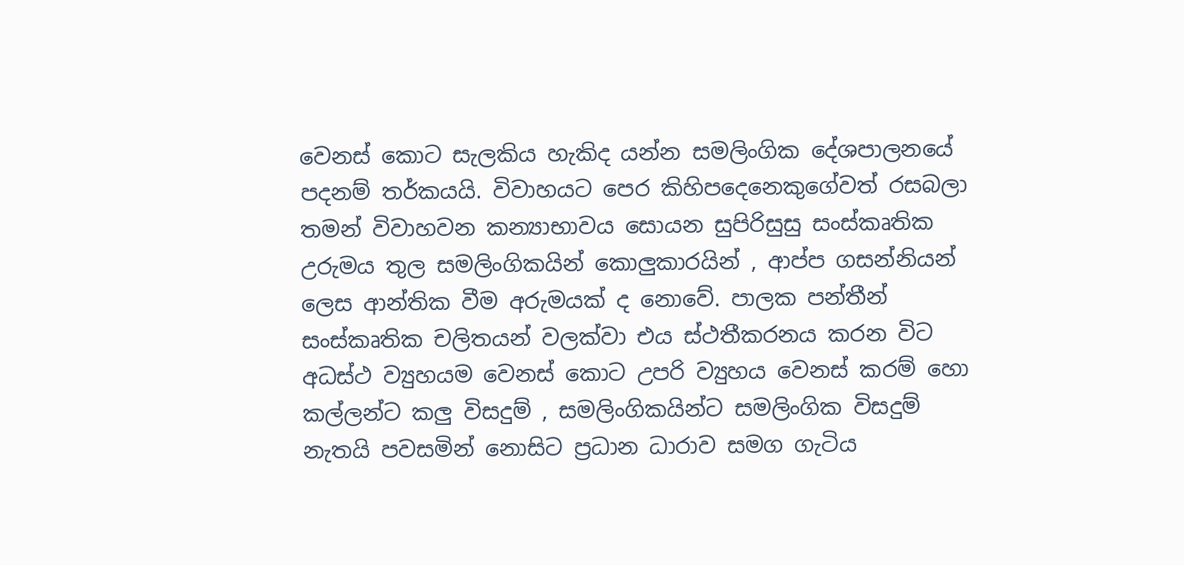වෙනස් කොට සැලකිය හැකිද යන්න සමලිංගික දේශපාලනයේ පදනම් තර්කයයි. විවාහයට පෙර කිහිපදෙනෙකුගේවත් රසබලා තමන් විවාහවන කන්‍යාභාවය සොයන සුපිරිසුසු සංස්කෘතික උරුමය තුල සමලිංගිකයින් කොලුකාරයින් , ආප්ප ගසන්නියන් ලෙස ආන්තික වීම අරුමයක් ද නොවේ. පාලක පන්තීන් සංස්කෘතික චලිතයන් වලක්වා එය ස්ථතීකරනය කරන විට අධස්ථ ව්‍යුහයම වෙනස් කොට උපරි ව්‍යුහය වෙනස් කරම් හො කල්ලන්ට කලු විසදුම් , සමලිංගිකයින්ට සමලිංගික විසදුම් නැතයි පවසමින් නොසිට ප්‍රධාන ධාරාව සමග ගැටිය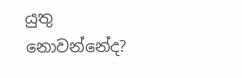යුතු නොවන්නේද?